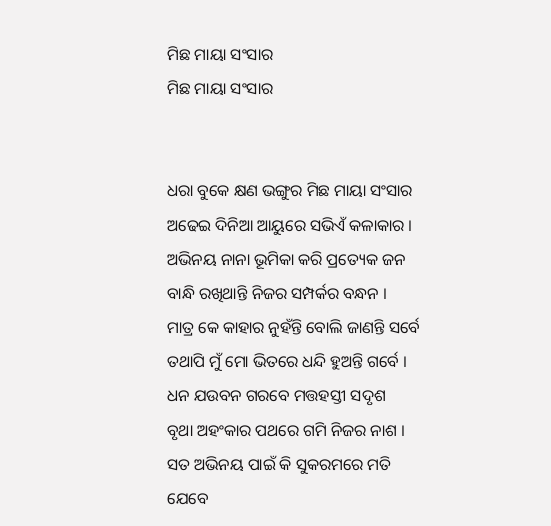ମିଛ ମାୟା ସଂସାର
ମିଛ ମାୟା ସଂସାର


ଧରା ବୁକେ କ୍ଷଣ ଭଙ୍ଗୁର ମିଛ ମାୟା ସଂସାର
ଅଢେଇ ଦିନିଆ ଆୟୁରେ ସଭିଏଁ କଳାକାର ।
ଅଭିନୟ ନାନା ଭୂମିକା କରି ପ୍ରତ୍ୟେକ ଜନ
ବାନ୍ଧି ରଖିଥାନ୍ତି ନିଜର ସମ୍ପର୍କର ବନ୍ଧନ ।
ମାତ୍ର କେ କାହାର ନୁହଁନ୍ତି ବୋଲି ଜାଣନ୍ତି ସର୍ବେ
ତଥାପି ମୁଁ ମୋ ଭିତରେ ଧନ୍ଦି ହୁଅନ୍ତି ଗର୍ବେ ।
ଧନ ଯଉବନ ଗରବେ ମତ୍ତହସ୍ତୀ ସଦୃଶ
ବୃଥା ଅହଂକାର ପଥରେ ଗମି ନିଜର ନାଶ ।
ସତ ଅଭିନୟ ପାଇଁ କି ସୁକରମରେ ମତି
ଯେବେ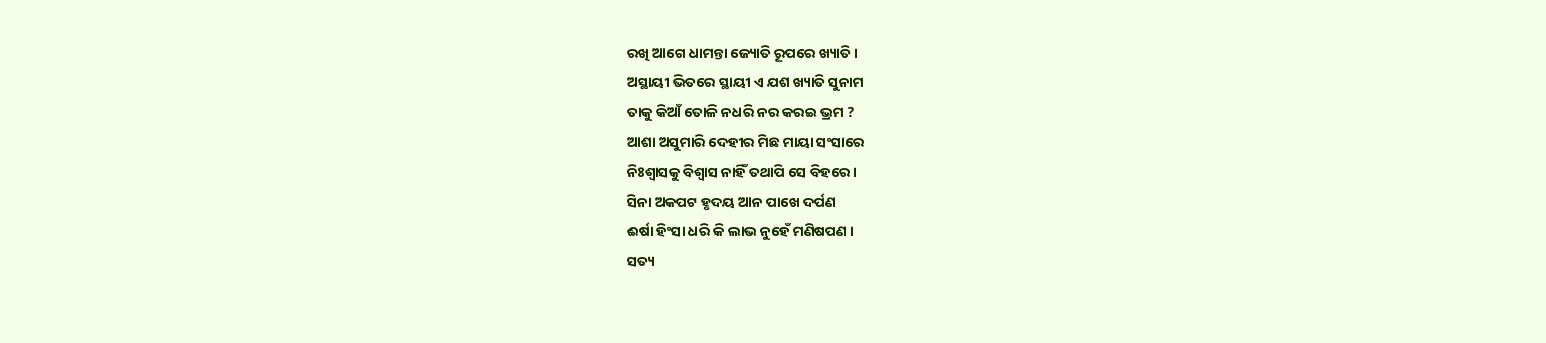ରଖି ଆଗେ ଧାମନ୍ତା ଜ୍ୟୋତି ରୂପରେ ଖ୍ୟାତି ।
ଅସ୍ଥାୟୀ ଭିତରେ ସ୍ଥାୟୀ ଏ ଯଶ ଖ୍ୟାତି ସୁନାମ
ତାକୁ କିଆଁ ତୋଳି ନଧରି ନର କରଇ ଭ୍ରମ ?
ଆଶା ଅସୁମାରି ଦେହୀର ମିଛ ମାୟା ସଂସାରେ
ନିଃଶ୍ବାସକୁ ବିଶ୍ବାସ ନାହିଁ ତଥାପି ସେ ବିହରେ ।
ସିନା ଅକପଟ ହୃଦୟ ଆନ ପାଖେ ଦର୍ପଣ
ଈର୍ଷା ହିଂସା ଧରି କି ଲାଭ ନୁହେଁ ମଣିଷପଣ ।
ସତ୍ୟ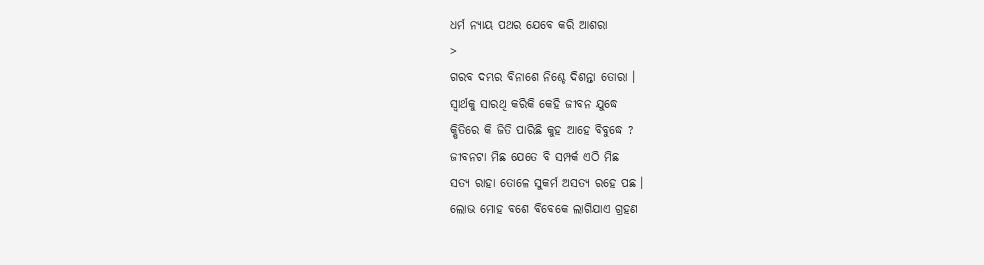ଧର୍ମ ନ୍ୟାୟ ପଥର ଯେବେ କରି ଆଶରା
>
ଗରବ ଦମ୍ଭର ବିନାଶେ ନିଶ୍ଚେ ଦିଶନ୍ତା ତୋରା ।
ସ୍ବାର୍ଥକୁ ସାରଥି କରିକି କେହି ଜୀବନ ଯୁଦ୍ଧେ
କ୍ଷିତିରେ କି ଜିତି ପାରିଛି କୁହ ଆହେ ବିବୁଦ୍ଧେ ?
ଜୀବନଟା ମିଛ ଯେତେ ବି ସମ୍ପର୍କ ଏଠି ମିଛ
ସତ୍ୟ ରାହା ତୋଳେ ସୁକର୍ମ ଅସତ୍ୟ ରହେ ପଛ ।
ଲୋଭ ମୋହ ବଶେ ବିବେକେ ଲାଗିଯାଏ ଗ୍ରହଣ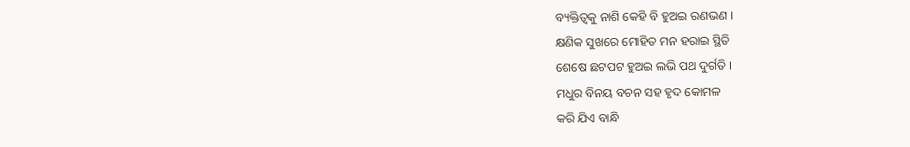ବ୍ୟକ୍ତିତ୍ବକୁ ନାଶି କେହି ବି ହୁଅଇ ରଣଭଣ ।
କ୍ଷଣିକ ସୁଖରେ ମୋହିତ ମନ ହରାଇ ସ୍ଥିତି
ଶେଷେ ଛଟପଟ ହୁଅଇ ଲଭି ପଥ ଦୁର୍ଗତି ।
ମଧୁର ବିନୟ ବଚନ ସହ ହୃଦ କୋମଳ
କରି ଯିଏ ବାନ୍ଧି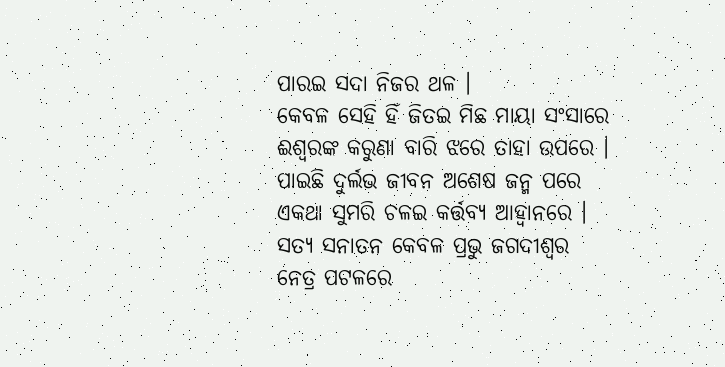ପାରଇ ସଦା ନିଜର ଥଳ ।
କେବଳ ସେହି ହିଁ ଜିତଇ ମିଛ ମାୟା ସଂସାରେ
ଈଶ୍ବରଙ୍କ କରୁଣା ବାରି ଝରେ ତାହା ଉପରେ ।
ପାଇଛି ଦୁର୍ଲଭ ଜୀବନ ଅଶେଷ ଜନ୍ମ ପରେ
ଏକଥା ସୁମରି ଚଳଇ କର୍ତ୍ତବ୍ୟ ଆହ୍ବାନରେ ।
ସତ୍ୟ ସନାତନ କେବଳ ପ୍ରଭୁ ଜଗଦୀଶ୍ବର
ନେତ୍ର ପଟଳରେ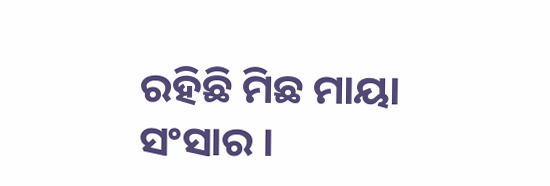ରହିଛି ମିଛ ମାୟା ସଂସାର ।